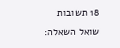18 תשובות
שואל השאלה: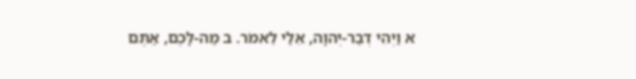א וַיְהִי דְבַר-יְהוָה, אֵלַי לֵאמֹר. ב מַה-לָּכֶם, אַתֶּם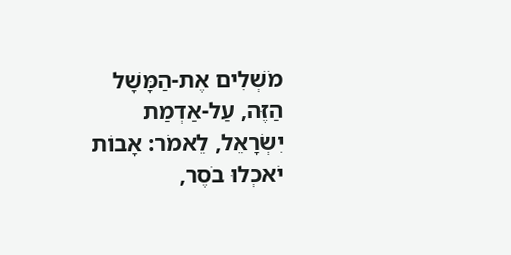מֹשְׁלִים אֶת-הַמָּשָׁל הַזֶּה, עַל-אַדְמַת יִשְׂרָאֵל, לֵאמֹר: אָבוֹת יֹאכְלוּ בֹסֶר,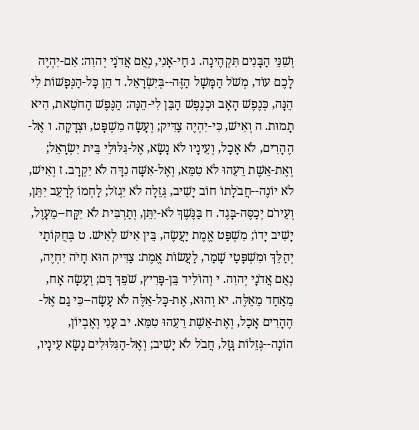וְשִׁנֵּי הַבָּנִים תִּקְהֶינָה. ג חַי-אָנִי, נְאֻם אֲדֹנָי יְהוִה: אִם-יִהְיֶה לָכֶם עוֹד, מְשֹׁל הַמָּשָׁל הַזֶּה--בְּיִשְׂרָאֵל. ד הֵן כָּל-הַנְּפָשׁוֹת לִי הֵנָּה, כְּנֶפֶשׁ הָאָב וּכְנֶפֶשׁ הַבֵּן לִי-הֵנָּה: הַנֶּפֶשׁ הַחֹטֵאת, הִיא תָמוּת. ה וְאִישׁ, כִּי-יִהְיֶה צַדִּיק; וְעָשָׂה מִשְׁפָּט, וּצְדָקָה. ו אֶל-הֶהָרִים, לֹא אָכָל, וְעֵינָיו לֹא נָשָׂא, אֶל-גִּלּוּלֵי בֵּית יִשְׂרָאֵל; וְאֶת-אֵשֶׁת רֵעֵהוּ לֹא טִמֵּא, וְאֶל-אִשָּׁה נִדָּה לֹא יִקְרָב. ז וְאִישׁ, לֹא יוֹנֶה--חֲבֹלָתוֹ חוֹב יָשִׁיב, גְּזֵלָה לֹא יִגְזֹל; לַחְמוֹ לְרָעֵב יִתֵּן, וְעֵירֹם יְכַסֶּה-בָּגֶד. ח בַּנֶּשֶׁךְ לֹא-יִתֵּן, וְתַרְבִּית לֹא יִקָּח--מֵעָוֶל, יָשִׁיב יָדוֹ; מִשְׁפַּט אֱמֶת יַעֲשֶׂה, בֵּין אִישׁ לְאִישׁ. ט בְּחֻקּוֹתַי יְהַלֵּךְ וּמִשְׁפָּטַי שָׁמַר, לַעֲשׂוֹת אֱמֶת: צַדִּיק הוּא חָיֹה יִחְיֶה, נְאֻם אֲדֹנָי יְהוִה. י וְהוֹלִיד בֵּן-פָּרִיץ, שֹׁפֵךְ דָּם; וְעָשָׂה אָח, מֵאַחַד מֵאֵלֶּה. יא וְהוּא, אֶת-כָּל-אֵלֶּה לֹא עָשָׂה--כִּי גַם אֶל-הֶהָרִים אָכַל, וְאֶת-אֵשֶׁת רֵעֵהוּ טִמֵּא. יב עָנִי וְאֶבְיוֹן, הוֹנָה--גְּזֵלוֹת גָּזָל, חֲבֹל לֹא יָשִׁיב; וְאֶל-הַגִּלּוּלִים נָשָׂא עֵינָיו,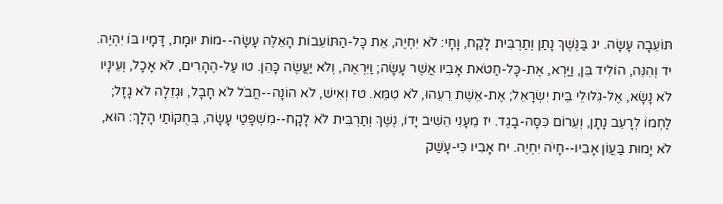תּוֹעֵבָה עָשָׂה. יג בַּנֶּשֶׁךְ נָתַן וְתַרְבִּית לָקַח, וָחָי: לֹא יִחְיֶה, אֵת כָּל-הַתּוֹעֵבוֹת הָאֵלֶּה עָשָׂה--מוֹת יוּמָת, דָּמָיו בּוֹ יִהְיֶה. יד וְהִנֵּה, הוֹלִיד בֵּן, וַיַּרְא, אֶת-כָּל-חַטֹּאת אָבִיו אֲשֶׁר עָשָׂה; וַיִּרְאֶה, וְלֹא יַעֲשֶׂה כָּהֵן. טו עַל-הֶהָרִים, לֹא אָכָל, וְעֵינָיו לֹא נָשָׂא, אֶל-גִּלּוּלֵי בֵּית יִשְׂרָאֵל; אֶת-אֵשֶׁת רֵעֵהוּ, לֹא טִמֵּא. טז וְאִישׁ, לֹא הוֹנָה--חֲבֹל לֹא חָבָל, וּגְזֵלָה לֹא גָזָל; לַחְמוֹ לְרָעֵב נָתָן, וְעֵרוֹם כִּסָּה-בָגֶד. יז מֵעָנִי הֵשִׁיב יָדוֹ, נֶשֶׁךְ וְתַרְבִּית לֹא לָקָח--מִשְׁפָּטַי עָשָׂה, בְּחֻקּוֹתַי הָלָךְ: הוּא, לֹא יָמוּת בַּעֲוֺן אָבִיו--חָיֹה יִחְיֶה. יח אָבִיו כִּי-עָשַׁק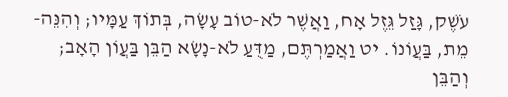עֹשֶׁק, גָּזַל גֵּזֶל אָח, וַאֲשֶׁר לֹא-טוֹב עָשָׂה, בְּתוֹךְ עַמָּיו; וְהִנֵּה-מֵת, בַּעֲוֺנוֹ. יט וַאֲמַרְתֶּם, מַדֻּעַ לֹא-נָשָׂא הַבֵּן בַּעֲוֺן הָאָב; וְהַבֵּן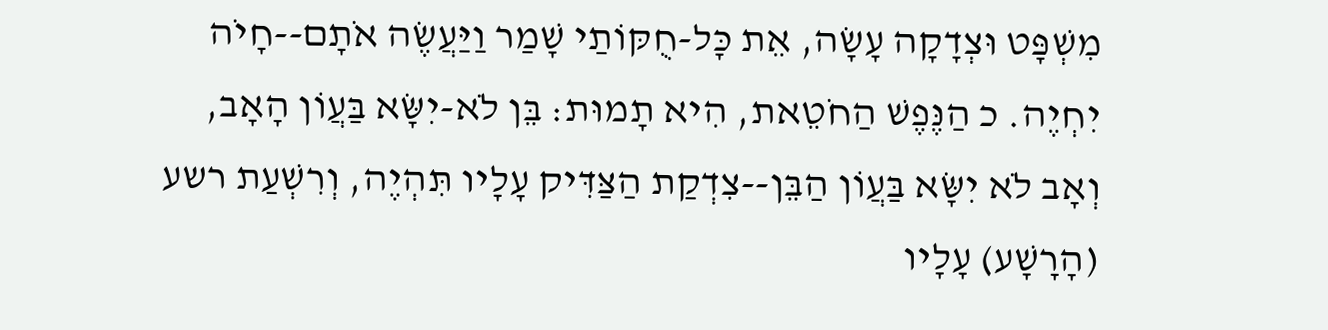מִשְׁפָּט וּצְדָקָה עָשָׂה, אֵת כָּל-חֻקּוֹתַי שָׁמַר וַיַּעֲשֶׂה אֹתָם--חָיֹה יִחְיֶה. כ הַנֶּפֶשׁ הַחֹטֵאת, הִיא תָמוּת: בֵּן לֹא-יִשָּׂא בַּעֲוֺן הָאָב, וְאָב לֹא יִשָּׂא בַּעֲוֺן הַבֵּן--צִדְקַת הַצַּדִּיק עָלָיו תִּהְיֶה, וְרִשְׁעַת רשע (הָרָשָׁע) עָלָיו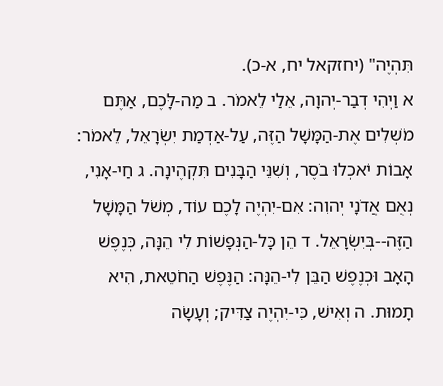תִּהְיֶה" (יחזקאל יח, א-כ).
א וַיְהִי דְבַר-יְהוָה, אֵלַי לֵאמֹר. ב מַה-לָּכֶם, אַתֶּם מֹשְׁלִים אֶת-הַמָּשָׁל הַזֶּה, עַל-אַדְמַת יִשְׂרָאֵל, לֵאמֹר: אָבוֹת יֹאכְלוּ בֹסֶר, וְשִׁנֵּי הַבָּנִים תִּקְהֶינָה. ג חַי-אָנִי, נְאֻם אֲדֹנָי יְהוִה: אִם-יִהְיֶה לָכֶם עוֹד, מְשֹׁל הַמָּשָׁל הַזֶּה--בְּיִשְׂרָאֵל. ד הֵן כָּל-הַנְּפָשׁוֹת לִי הֵנָּה, כְּנֶפֶשׁ הָאָב וּכְנֶפֶשׁ הַבֵּן לִי-הֵנָּה: הַנֶּפֶשׁ הַחֹטֵאת, הִיא תָמוּת. ה וְאִישׁ, כִּי-יִהְיֶה צַדִּיק; וְעָשָׂה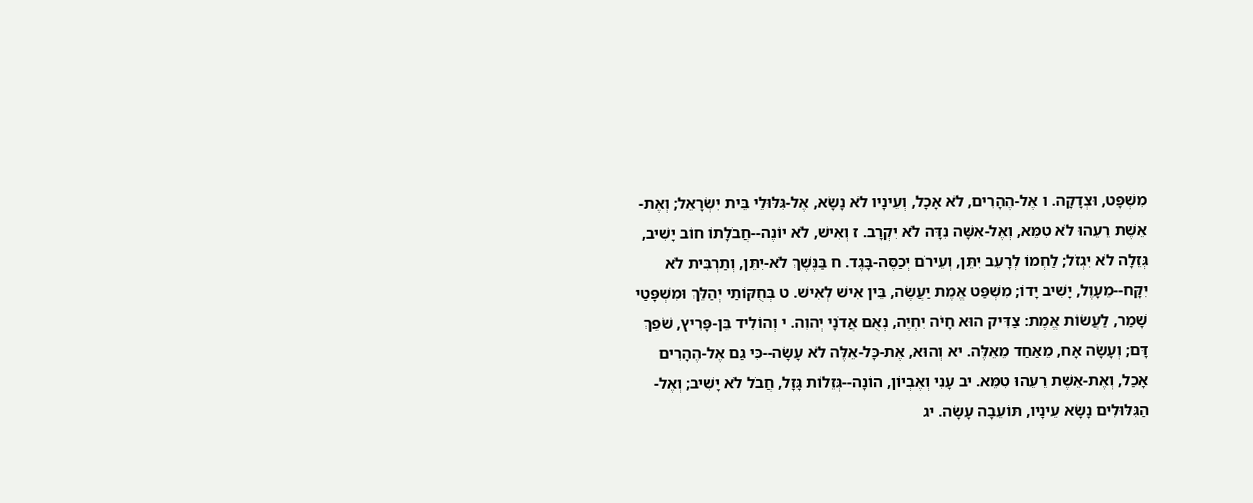מִשְׁפָּט, וּצְדָקָה. ו אֶל-הֶהָרִים, לֹא אָכָל, וְעֵינָיו לֹא נָשָׂא, אֶל-גִּלּוּלֵי בֵּית יִשְׂרָאֵל; וְאֶת-אֵשֶׁת רֵעֵהוּ לֹא טִמֵּא, וְאֶל-אִשָּׁה נִדָּה לֹא יִקְרָב. ז וְאִישׁ, לֹא יוֹנֶה--חֲבֹלָתוֹ חוֹב יָשִׁיב, גְּזֵלָה לֹא יִגְזֹל; לַחְמוֹ לְרָעֵב יִתֵּן, וְעֵירֹם יְכַסֶּה-בָּגֶד. ח בַּנֶּשֶׁךְ לֹא-יִתֵּן, וְתַרְבִּית לֹא יִקָּח--מֵעָוֶל, יָשִׁיב יָדוֹ; מִשְׁפַּט אֱמֶת יַעֲשֶׂה, בֵּין אִישׁ לְאִישׁ. ט בְּחֻקּוֹתַי יְהַלֵּךְ וּמִשְׁפָּטַי שָׁמַר, לַעֲשׂוֹת אֱמֶת: צַדִּיק הוּא חָיֹה יִחְיֶה, נְאֻם אֲדֹנָי יְהוִה. י וְהוֹלִיד בֵּן-פָּרִיץ, שֹׁפֵךְ דָּם; וְעָשָׂה אָח, מֵאַחַד מֵאֵלֶּה. יא וְהוּא, אֶת-כָּל-אֵלֶּה לֹא עָשָׂה--כִּי גַם אֶל-הֶהָרִים אָכַל, וְאֶת-אֵשֶׁת רֵעֵהוּ טִמֵּא. יב עָנִי וְאֶבְיוֹן, הוֹנָה--גְּזֵלוֹת גָּזָל, חֲבֹל לֹא יָשִׁיב; וְאֶל-הַגִּלּוּלִים נָשָׂא עֵינָיו, תּוֹעֵבָה עָשָׂה. יג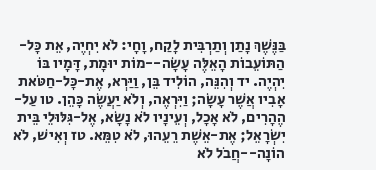בַּנֶּשֶׁךְ נָתַן וְתַרְבִּית לָקַח, וָחָי: לֹא יִחְיֶה, אֵת כָּל-הַתּוֹעֵבוֹת הָאֵלֶּה עָשָׂה--מוֹת יוּמָת, דָּמָיו בּוֹ יִהְיֶה. יד וְהִנֵּה, הוֹלִיד בֵּן, וַיַּרְא, אֶת-כָּל-חַטֹּאת אָבִיו אֲשֶׁר עָשָׂה; וַיִּרְאֶה, וְלֹא יַעֲשֶׂה כָּהֵן. טו עַל-הֶהָרִים, לֹא אָכָל, וְעֵינָיו לֹא נָשָׂא, אֶל-גִּלּוּלֵי בֵּית יִשְׂרָאֵל; אֶת-אֵשֶׁת רֵעֵהוּ, לֹא טִמֵּא. טז וְאִישׁ, לֹא הוֹנָה--חֲבֹל לֹא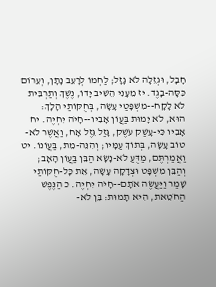חָבָל, וּגְזֵלָה לֹא גָזָל; לַחְמוֹ לְרָעֵב נָתָן, וְעֵרוֹם כִּסָּה-בָגֶד. יז מֵעָנִי הֵשִׁיב יָדוֹ, נֶשֶׁךְ וְתַרְבִּית לֹא לָקָח--מִשְׁפָּטַי עָשָׂה, בְּחֻקּוֹתַי הָלָךְ: הוּא, לֹא יָמוּת בַּעֲוֺן אָבִיו--חָיֹה יִחְיֶה. יח אָבִיו כִּי-עָשַׁק עֹשֶׁק, גָּזַל גֵּזֶל אָח, וַאֲשֶׁר לֹא-טוֹב עָשָׂה, בְּתוֹךְ עַמָּיו; וְהִנֵּה-מֵת, בַּעֲוֺנוֹ. יט וַאֲמַרְתֶּם, מַדֻּעַ לֹא-נָשָׂא הַבֵּן בַּעֲוֺן הָאָב; וְהַבֵּן מִשְׁפָּט וּצְדָקָה עָשָׂה, אֵת כָּל-חֻקּוֹתַי שָׁמַר וַיַּעֲשֶׂה אֹתָם--חָיֹה יִחְיֶה. כ הַנֶּפֶשׁ הַחֹטֵאת, הִיא תָמוּת: בֵּן לֹא-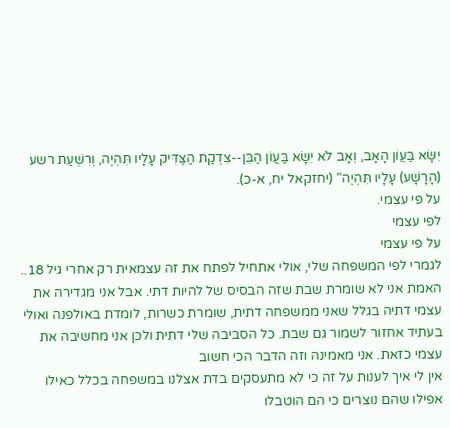יִשָּׂא בַּעֲוֺן הָאָב, וְאָב לֹא יִשָּׂא בַּעֲוֺן הַבֵּן--צִדְקַת הַצַּדִּיק עָלָיו תִּהְיֶה, וְרִשְׁעַת רשע (הָרָשָׁע) עָלָיו תִּהְיֶה" (יחזקאל יח, א-כ).
על פי עצמי.
לפי עצמי
על פי עצמי
לגמרי לפי המשפחה שלי, אולי אתחיל לפתח את זה עצמאית רק אחרי גיל 18..
האמת אני לא שומרת שבת שזה הבסיס של להיות דתי. אבל אני מגדירה את עצמי דתיה בגלל שאני ממשפחה דתית, שומרת כשרות, לומדת באולפנה ואולי בעתיד אחזור לשמור גם שבת. כל הסביבה שלי דתית ולכן אני מחשיבה את עצמי כזאת. אני מאמינה וזה הדבר הכי חשוב
אין לי איך לענות על זה כי לא מתעסקים בדת אצלנו במשפחה בכלל כאילו אפילו שהם נוצרים כי הם הוטבלו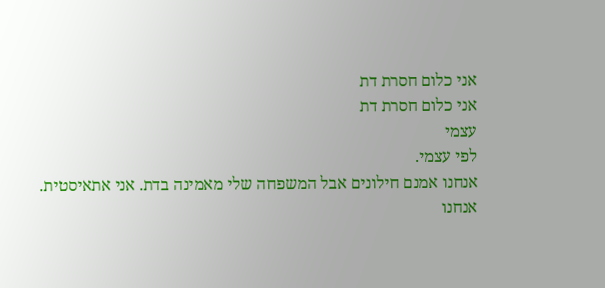אני כלום חסרת דת
אני כלום חסרת דת
עצמי
לפי עצמי.
אנחנו אמנם חילונים אבל המשפחה שלי מאמינה בדת. אני אתאיסטית.
אנחנו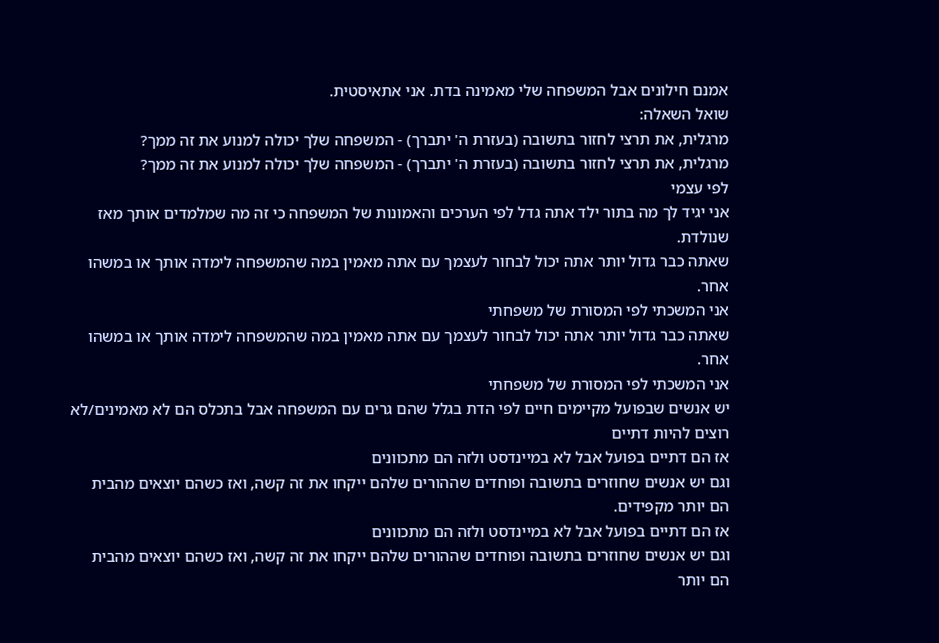אמנם חילונים אבל המשפחה שלי מאמינה בדת. אני אתאיסטית.
שואל השאלה:
מרגלית, את תרצי לחזור בתשובה (בעזרת ה' יתברך) - המשפחה שלך יכולה למנוע את זה ממך?
מרגלית, את תרצי לחזור בתשובה (בעזרת ה' יתברך) - המשפחה שלך יכולה למנוע את זה ממך?
לפי עצמי
אני יגיד לך מה בתור ילד אתה גדל לפי הערכים והאמונות של המשפחה כי זה מה שמלמדים אותך מאז שנולדת.
שאתה כבר גדול יותר אתה יכול לבחור לעצמך עם אתה מאמין במה שהמשפחה לימדה אותך או במשהו אחר.
אני המשכתי לפי המסורת של משפחתי
שאתה כבר גדול יותר אתה יכול לבחור לעצמך עם אתה מאמין במה שהמשפחה לימדה אותך או במשהו אחר.
אני המשכתי לפי המסורת של משפחתי
יש אנשים שבפועל מקיימים חיים לפי הדת בגלל שהם גרים עם המשפחה אבל בתכלס הם לא מאמינים/לא רוצים להיות דתיים
אז הם דתיים בפועל אבל לא במיינדסט ולזה הם מתכוונים
וגם יש אנשים שחוזרים בתשובה ופוחדים שההורים שלהם ייקחו את זה קשה, ואז כשהם יוצאים מהבית הם יותר מקפידים.
אז הם דתיים בפועל אבל לא במיינדסט ולזה הם מתכוונים
וגם יש אנשים שחוזרים בתשובה ופוחדים שההורים שלהם ייקחו את זה קשה, ואז כשהם יוצאים מהבית הם יותר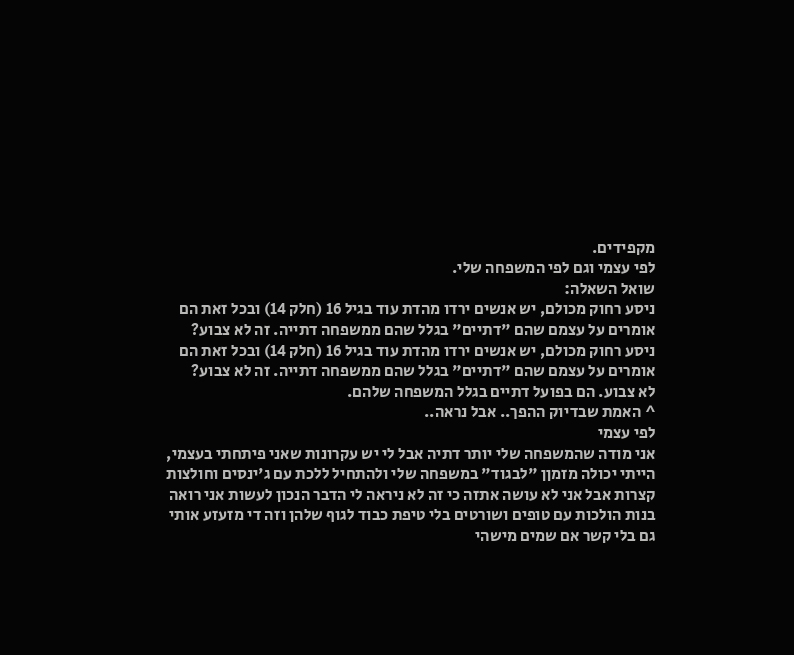מקפידים.
לפי עצמי וגם לפי המשפחה שלי.
שואל השאלה:
ניסע רחוק מכולם, יש אנשים ירדו מהדת עוד בגיל 16 (חלק 14) ובכל זאת הם אומרים על עצמם שהם "דתיים" בגלל שהם ממשפחה דתייה. זה לא צבוע?
ניסע רחוק מכולם, יש אנשים ירדו מהדת עוד בגיל 16 (חלק 14) ובכל זאת הם אומרים על עצמם שהם "דתיים" בגלל שהם ממשפחה דתייה. זה לא צבוע?
לא צבוע. הם בפועל דתיים בגלל המשפחה שלהם.
^ האמת שבדיוק ההפך.. אבל נראה..
לפי עצמי
אני מודה שהמשפחה שלי יותר דתיה אבל לי יש עקרונות שאני פיתחתי בעצמי, הייתי יכולה מזמןן "לבגוד" במשפחה שלי ולהתחיל ללכת עם ג'ינסים וחולצות קצרות אבל אני לא עושה אתזה כי זה לא ניראה לי הדבר הנכון לעשות אני רואה בנות הולכות עם טופים ושורטים בלי טיפת כבוד לגוף שלהן וזה די מזעזע אותי
גם בלי קשר אם שמים מישהי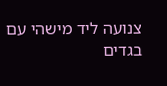צנועה ליד מישהי עם בגדים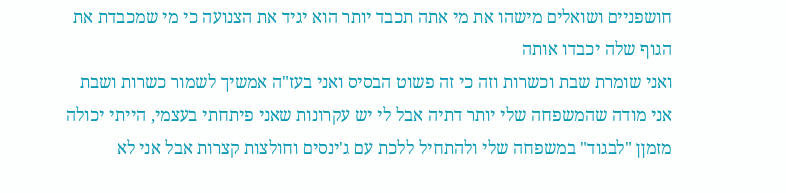חושפניים ושואלים מישהו את מי אתה תכבד יותר הוא יגיד את הצנועה כי מי שמכבדת את הגוף שלה יכבדו אותה
ואני שומרת שבת וכשרות וזה כי זה פשוט הבסיס ואני בעז"ה אמשיך לשמור כשרות ושבת
אני מודה שהמשפחה שלי יותר דתיה אבל לי יש עקרונות שאני פיתחתי בעצמי, הייתי יכולה מזמןן "לבגוד" במשפחה שלי ולהתחיל ללכת עם ג'ינסים וחולצות קצרות אבל אני לא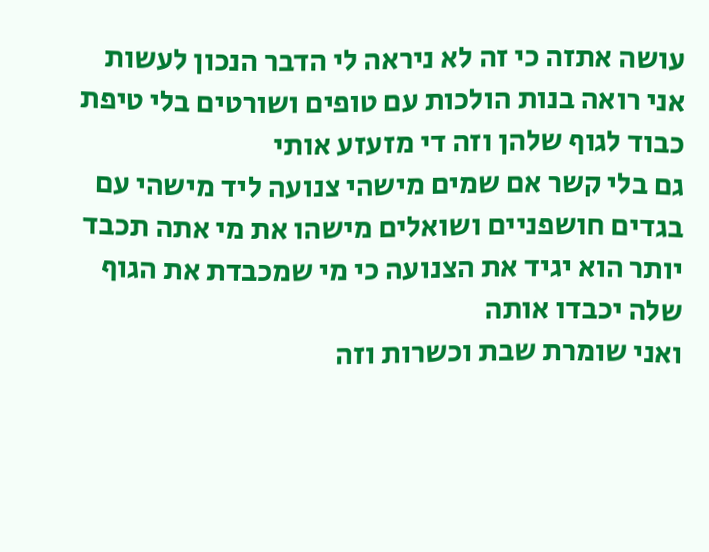עושה אתזה כי זה לא ניראה לי הדבר הנכון לעשות אני רואה בנות הולכות עם טופים ושורטים בלי טיפת כבוד לגוף שלהן וזה די מזעזע אותי
גם בלי קשר אם שמים מישהי צנועה ליד מישהי עם בגדים חושפניים ושואלים מישהו את מי אתה תכבד יותר הוא יגיד את הצנועה כי מי שמכבדת את הגוף שלה יכבדו אותה
ואני שומרת שבת וכשרות וזה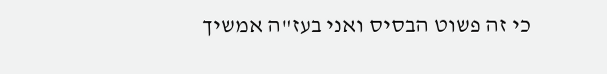כי זה פשוט הבסיס ואני בעז"ה אמשיך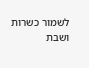לשמור כשרות ושבת